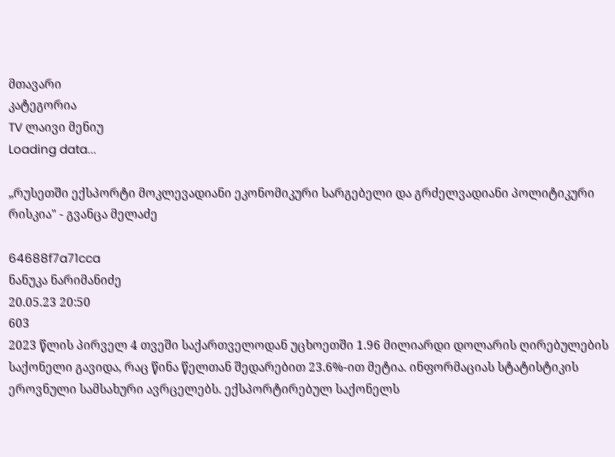მთავარი
კატეგორია
TV ლაივი მენიუ
Loading data...

„რუსეთში ექსპორტი მოკლევადიანი ეკონომიკური სარგებელი და გრძელვადიანი პოლიტიკური რისკია" - გვანცა მელაძე

64688f7a71cca
ნანუკა ნარიმანიძე
20.05.23 20:50
603
2023 წლის პირველ 4 თვეში საქართველოდან უცხოეთში 1.96 მილიარდი დოლარის ღირებულების საქონელი გავიდა, რაც წინა წელთან შედარებით 23.6%-ით მეტია. ინფორმაციას სტატისტიკის ეროვნული სამსახური ავრცელებს. ექსპორტირებულ საქონელს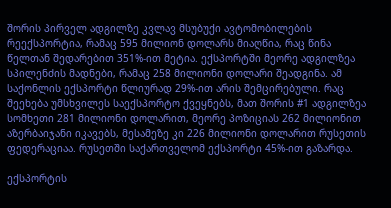შორის პირველ ადგილზე კვლავ მსუბუქი ავტომობილების რეექსპორტია, რამაც 595 მილიონ დოლარს მიაღწია, რაც წინა წელთან შედარებით 351%-ით მეტია. ექსპორტში მეორე ადგილზეა სპილენძის მადნები, რამაც 258 მილიონი დოლარი შეადგინა. ამ საქონლის ექსპორტი წლიურად 29%-ით არის შემცირებული. რაც შეეხება უმსხვილეს საექსპორტო ქვეყნებს, მათ შორის #1 ადგილზეა სომხეთი 281 მილიონი დოლარით, მეორე პოზიციას 262 მილიონით აზერბაიჯანი იკავებს, მესამეზე კი 226 მილიონი დოლარით რუსეთის ფედერაციაა. რუსეთში საქართველომ ექსპორტი 45%-ით გაზარდა.

ექსპორტის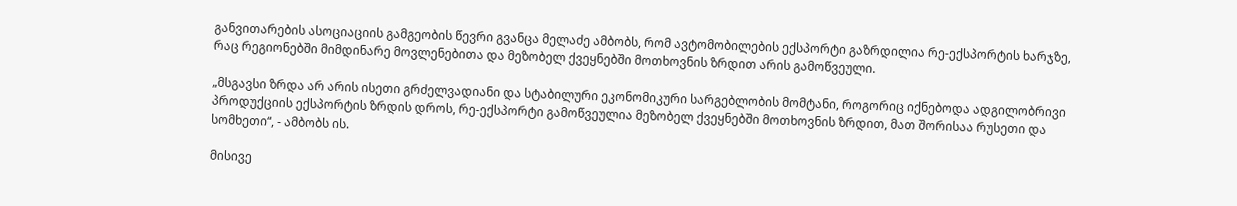განვითარების ასოციაციის გამგეობის წევრი გვანცა მელაძე ამბობს, რომ ავტომობილების ექსპორტი გაზრდილია რე-ექსპორტის ხარჯზე, რაც რეგიონებში მიმდინარე მოვლენებითა და მეზობელ ქვეყნებში მოთხოვნის ზრდით არის გამოწვეული.

„მსგავსი ზრდა არ არის ისეთი გრძელვადიანი და სტაბილური ეკონომიკური სარგებლობის მომტანი, როგორიც იქნებოდა ადგილობრივი პროდუქციის ექსპორტის ზრდის დროს, რე-ექსპორტი გამოწვეულია მეზობელ ქვეყნებში მოთხოვნის ზრდით, მათ შორისაა რუსეთი და სომხეთი“, - ამბობს ის.

მისივე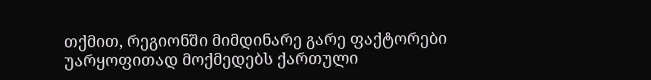თქმით, რეგიონში მიმდინარე გარე ფაქტორები უარყოფითად მოქმედებს ქართული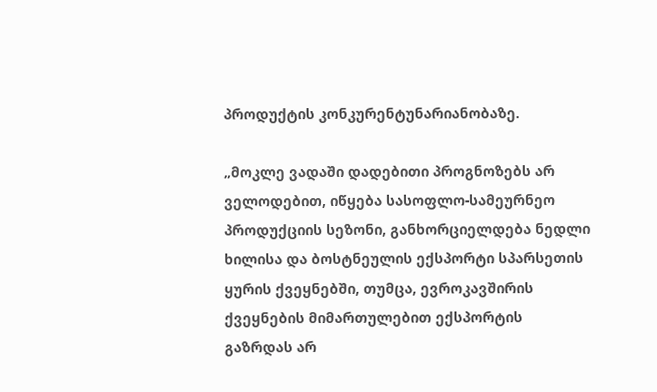პროდუქტის კონკურენტუნარიანობაზე.

„მოკლე ვადაში დადებითი პროგნოზებს არ ველოდებით, იწყება სასოფლო-სამეურნეო პროდუქციის სეზონი, განხორციელდება ნედლი ხილისა და ბოსტნეულის ექსპორტი სპარსეთის ყურის ქვეყნებში, თუმცა, ევროკავშირის ქვეყნების მიმართულებით ექსპორტის გაზრდას არ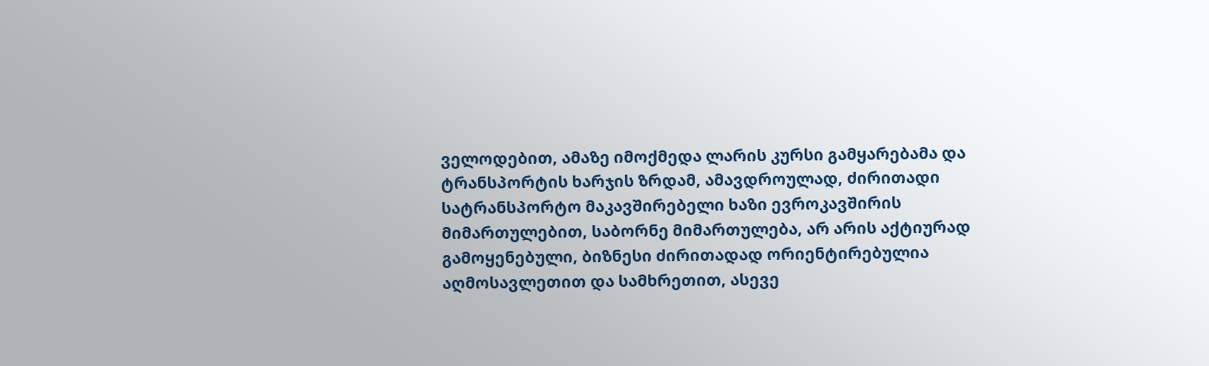ველოდებით, ამაზე იმოქმედა ლარის კურსი გამყარებამა და ტრანსპორტის ხარჯის ზრდამ, ამავდროულად, ძირითადი სატრანსპორტო მაკავშირებელი ხაზი ევროკავშირის მიმართულებით, საბორნე მიმართულება, არ არის აქტიურად გამოყენებული, ბიზნესი ძირითადად ორიენტირებულია აღმოსავლეთით და სამხრეთით, ასევე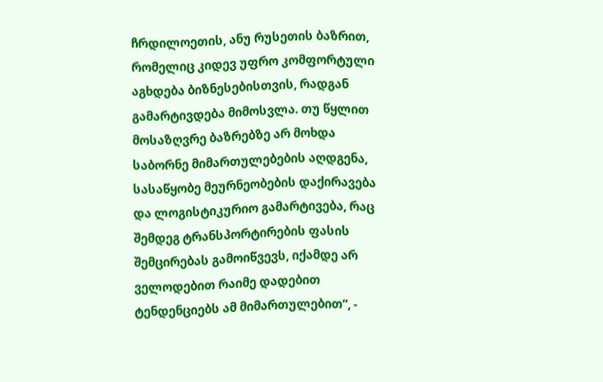ჩრდილოეთის, ანუ რუსეთის ბაზრით, რომელიც კიდევ უფრო კომფორტული აგხდება ბიზნესებისთვის, რადგან გამარტივდება მიმოსვლა. თუ წყლით მოსაზღვრე ბაზრებზე არ მოხდა საბორნე მიმართულებების აღდგენა, სასაწყობე მეურნეობების დაქირავება და ლოგისტიკურიო გამარტივება, რაც შემდეგ ტრანსპორტირების ფასის შემცირებას გამოიწვევს, იქამდე არ ველოდებით რაიმე დადებით ტენდენციებს ამ მიმართულებით“, -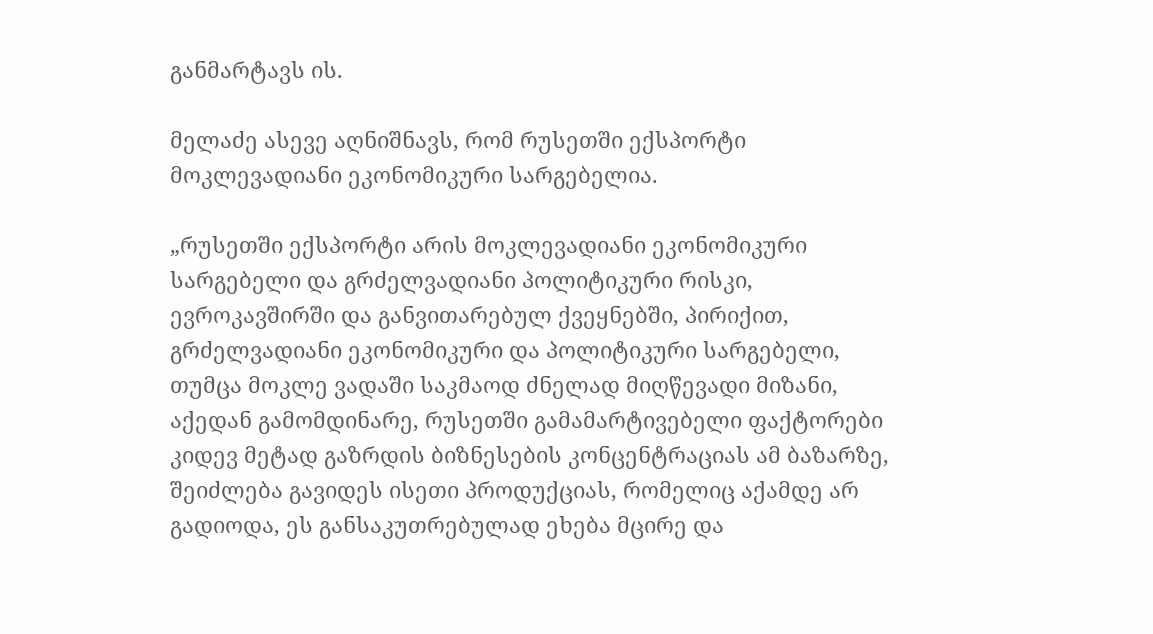განმარტავს ის.

მელაძე ასევე აღნიშნავს, რომ რუსეთში ექსპორტი მოკლევადიანი ეკონომიკური სარგებელია.

„რუსეთში ექსპორტი არის მოკლევადიანი ეკონომიკური სარგებელი და გრძელვადიანი პოლიტიკური რისკი, ევროკავშირში და განვითარებულ ქვეყნებში, პირიქით, გრძელვადიანი ეკონომიკური და პოლიტიკური სარგებელი, თუმცა მოკლე ვადაში საკმაოდ ძნელად მიღწევადი მიზანი, აქედან გამომდინარე, რუსეთში გამამარტივებელი ფაქტორები კიდევ მეტად გაზრდის ბიზნესების კონცენტრაციას ამ ბაზარზე, შეიძლება გავიდეს ისეთი პროდუქციას, რომელიც აქამდე არ გადიოდა, ეს განსაკუთრებულად ეხება მცირე და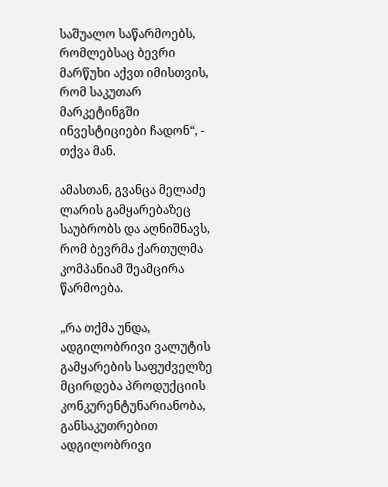საშუალო საწარმოებს, რომლებსაც ბევრი მარწუხი აქვთ იმისთვის, რომ საკუთარ მარკეტინგში ინვესტიციები ჩადონ“, - თქვა მან.

ამასთან, გვანცა მელაძე ლარის გამყარებაზეც საუბრობს და აღნიშნავს, რომ ბევრმა ქართულმა კომპანიამ შეამცირა წარმოება.

„რა თქმა უნდა, ადგილობრივი ვალუტის გამყარების საფუძველზე მცირდება პროდუქციის კონკურენტუნარიანობა, განსაკუთრებით ადგილობრივი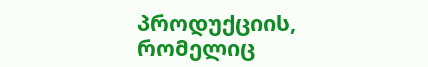პროდუქციის, რომელიც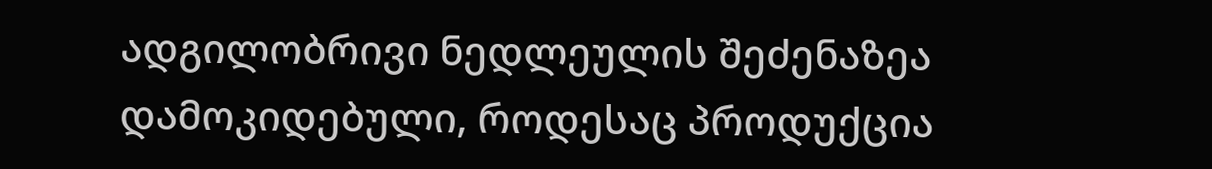ადგილობრივი ნედლეულის შეძენაზეა დამოკიდებული, როდესაც პროდუქცია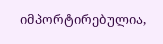იმპორტირებულია,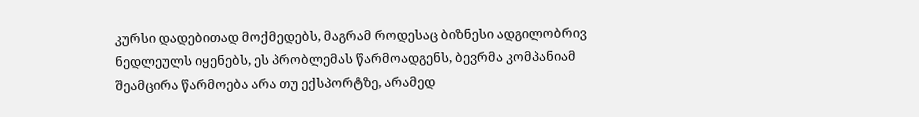კურსი დადებითად მოქმედებს, მაგრამ როდესაც ბიზნესი ადგილობრივ ნედლეულს იყენებს, ეს პრობლემას წარმოადგენს, ბევრმა კომპანიამ შეამცირა წარმოება არა თუ ექსპორტზე, არამედ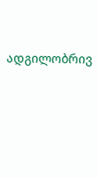ადგილობრივ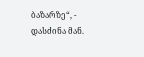ბაზარზე“, - დასძინა მან.